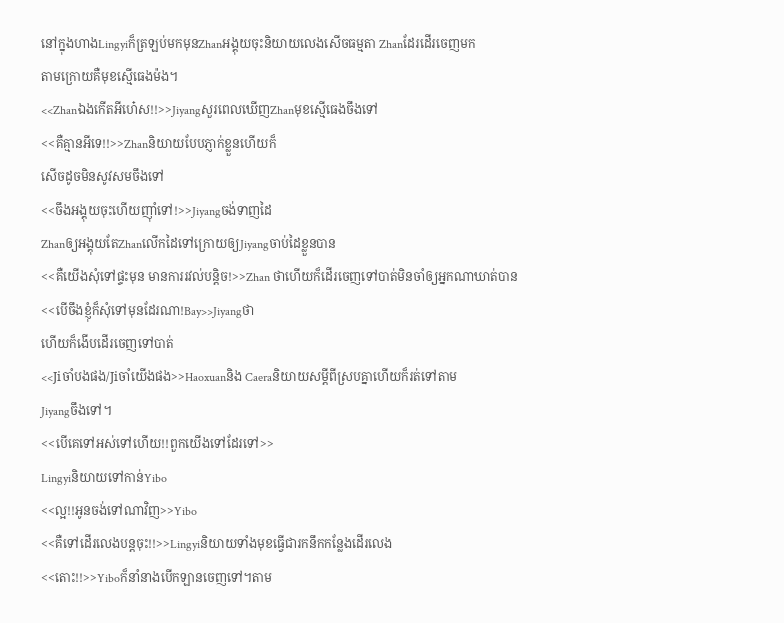នៅក្នុងហាងLingyiក៏ត្រឡប់មកមុនZhanអង្គុយចុះនិយាយលេងសើចធម្មតា Zhanដែរដើរចេញមក
តាមក្រោយគឺមុខស្មើធេងម៉ង។
<<Zhanឯងកើតអីហេ៎ស!!>>JiyangសួរពេលឃើញZhanមុខស្មើធេងចឹងទៅ
<<គឺគ្មានអីទេ!!>>Zhanនិយាយបែបភ្ញាក់ខ្លួនហើយក៏
សើចដូចមិនសូវសមចឹងទៅ
<<ចឹងអង្គុយចុះហើយញ៉ាំទៅ!>>Jiyangចង់ទាញដៃ
Zhanឲ្យអង្គុយតែZhanលើកដៃទៅក្រោយឲ្យJiyangចាប់ដៃខ្លួនបាន
<<គឺយើងសុំទៅផ្ទះមុន មានការរវល់បន្តិច!>>Zhan ថាហើយក៏ដើរចេញទៅបាត់មិនចាំឲ្យអ្នកណាឃាត់បាន
<<បើចឹងខ្ញុំក៏សុំទៅមុនដែរណា!Bay>>Jiyangថា
ហើយក៏ងើបដើរចេញទៅបាត់
<<Jiចាំបងផង/Jiចាំយើងផង>>Haoxuanនិង Caeraនិយាយសម្តីពីស្របគ្នាហើយក៏រត់ទៅតាម
Jiyangចឹងទៅ។
<<បើគេទៅអស់ទៅហើយ!!ពួកយើងទៅដែរទៅ>>
Lingyiនិយាយទៅកាន់Yibo
<<ល្អ!!អូនចង់ទៅណាវិញ>>Yibo
<<គឺទៅដើរលេងបន្តចុះ!!>>Lingyiនិយាយទាំងមុខធ្វើជារកនឹកកន្លែងដើរលេង
<<តោះ!!>>Yiboក៏នាំនាងបើកឡានចេញទៅ។តាម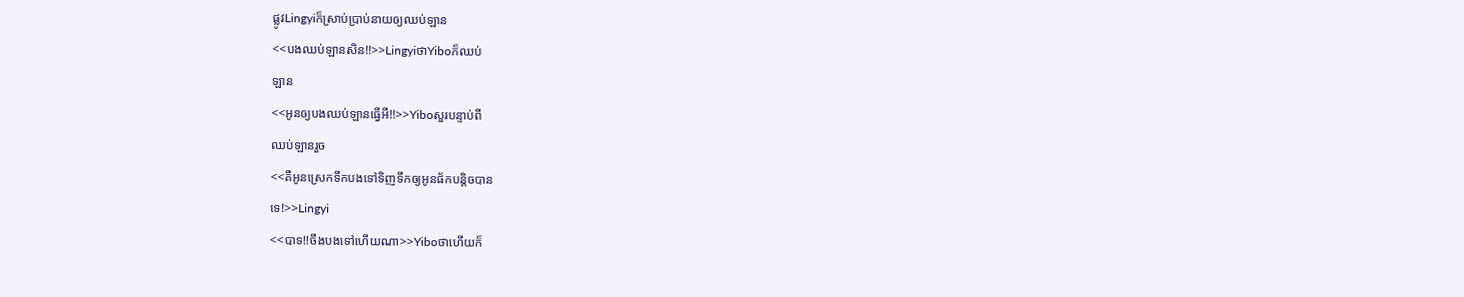ផ្លូវLingyiក៏ស្រាប់ប្រាប់នាយឲ្យឈប់ឡាន
<<បងឈប់ឡានសិន!!>>LingyiថាYiboក៏ឈប់
ឡាន
<<អូនឲ្យបងឈប់ឡានធ្វើអី!!>>Yiboសួរបន្ទាប់ពី
ឈប់ឡានរួច
<<គឺអូនស្រេកទឹកបងទៅទិញទឹកឲ្យអូនផ័កបន្តិចបាន
ទេ!>>Lingyi
<<បាទ!!ចឹងបងទៅហើយណា>>Yiboថាហើយក៏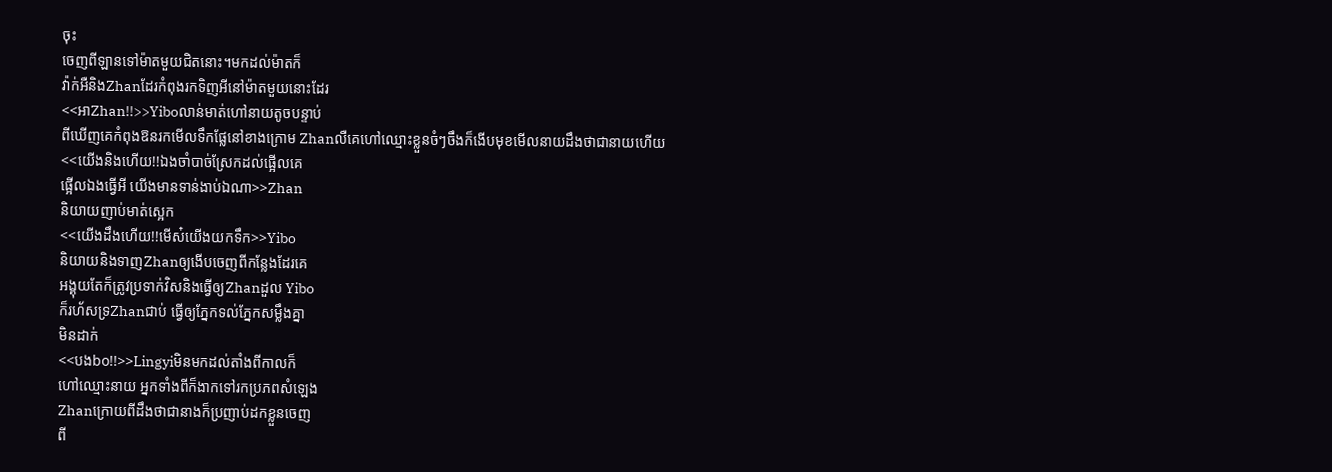ចុះ
ចេញពីឡានទៅម៉ាតមួយជិតនោះ។មកដល់ម៉ាតក៏
វ៉ាក់អឺនិងZhanដែរកំពុងរកទិញអីនៅម៉ាតមួយនោះដែរ
<<អាZhan!!>>Yiboលាន់មាត់ហៅនាយតូចបន្ទាប់
ពីឃើញគេកំពុងឱនរកមើលទឹកផ្លែនៅខាងក្រោម Zhanលឺគេហៅឈ្មោះខ្លួនចំៗចឹងក៏ងើបមុខមើលនាយដឹងថាជានាយហើយ
<<យើងនិងហើយ!!ឯងចាំបាច់ស្រែកដល់ផ្អើលគេ
ផ្អើលឯងធ្វើអី យើងមានទាន់ងាប់ឯណា>>Zhan
និយាយញាប់មាត់ស្អេក
<<យើងដឹងហើយ!!មើស៎យើងយកទឹក>>Yibo
និយាយនិងទាញZhanឲ្យងើបចេញពីកន្លែងដែរគេ
អង្គុយតែក៏ត្រូវប្រទាក់វិសនិងធ្វើឲ្យZhanដួល Yibo
ក៏រហ័សទ្រZhanជាប់ ធ្វើឲ្យភ្នែកទល់ភ្នែកសម្លឹងគ្នា
មិនដាក់
<<បងbo!!>>Lingyiមិនមកដល់តាំងពីកាលក៏
ហៅឈ្មោះនាយ អ្នកទាំងពីក៏ងាកទៅរកប្រភពសំឡេង
Zhanក្រោយពីដឹងថាជានាងក៏ប្រញាប់ដកខ្លួនចេញ
ពី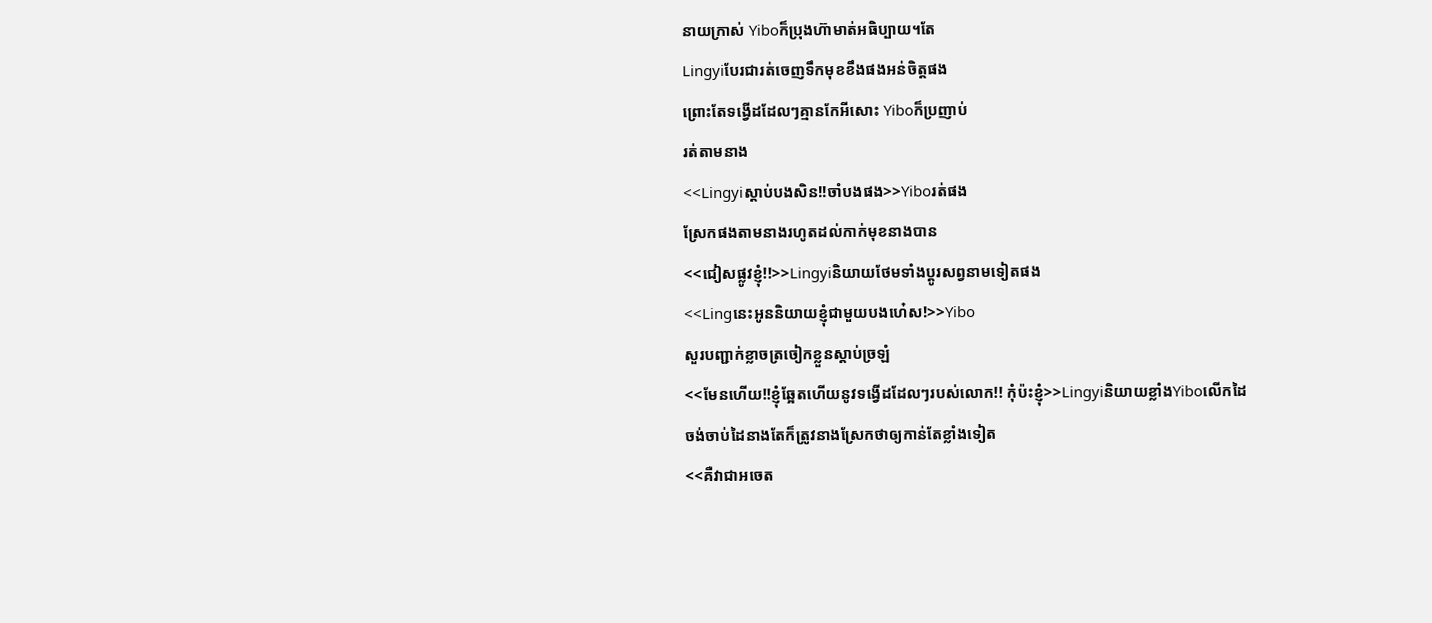នាយក្រាស់ Yiboក៏ប្រុងហ៊ាមាត់អធិប្បាយ។តែ
Lingyiបែរជារត់ចេញទឹកមុខខឹងផងអន់ចិត្តផង
ព្រោះតែទង្វើដដែលៗគ្មានកែអីសោះ Yiboក៏ប្រញាប់
រត់តាមនាង
<<Lingyiស្តាប់បងសិន!!ចាំបងផង>>Yiboរត់ផង
ស្រែកផងតាមនាងរហូតដល់កាក់មុខនាងបាន
<<ជៀសផ្លូវខ្ញុំ!!>>Lingyiនិយាយថែមទាំងប្តូរសព្វនាមទៀតផង
<<Lingនេះអូននិយាយខ្ញុំជាមួយបងហេ៎ស!>>Yibo
សួរបញ្ជាក់ខ្លាចត្រចៀកខ្លួនស្តាប់ច្រឡំ
<<មែនហើយ!!ខ្ញុំឆ្អែតហើយនូវទង្វើដដែលៗរបស់លោក!! កុំប៉ះខ្ញុំ>>Lingyiនិយាយខ្លាំងYiboលើកដៃ
ចង់ចាប់ដៃនាងតែក៏ត្រូវនាងស្រែកថាឲ្យកាន់តែខ្លាំងទៀត
<<គឺវាជាអចេត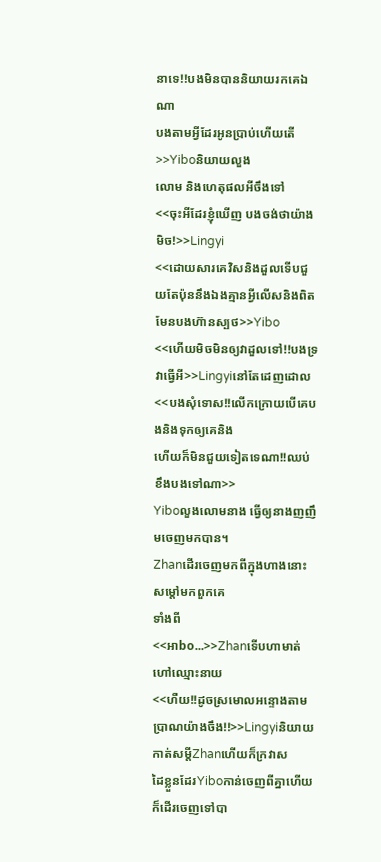នាទេ!!បងមិនបាននិយាយរកគេឯណា
បងតាមអ្វីដែរអូនប្រាប់ហើយតើ>>Yiboនិយាយលួង
លោម និងហេតុផលអីចឹងទៅ
<<ចុះអីដែរខ្ញុំឃើញ បងចង់ថាយ៉ាងមិច!>>Lingyi
<<ដោយសារគេវិសនិងដួលទើបជួយតែប៉ុននឹងឯងគ្មានអ្វីលើសនិងពិតមែនបងហ៊ានស្បថ>>Yibo
<<ហើយមិចមិនឲ្យវាដួលទៅ!!បងទ្រវាធ្វើអី>>Lingyiនៅតែដេញដោល
<<បងសុំទោស!!លើកក្រោយបើគេបងនិងទុកឲ្យគេនិង
ហើយក៏មិនជួយទៀតទេណា!!ឈប់ខឹងបងទៅណា>>
Yiboលួងលោមនាង ធ្វើឲ្យនាងញញឹមចេញមកបាន។
Zhanដើរចេញមកពីក្នុងហាងនោះសម្តៅមកពួកគេ
ទាំងពី
<<អាbo...>>Zhanទើបហាមាត់ហៅឈ្មោះនាយ
<<ហឺយ!!ដូចស្រមោលអន្ទោងតាមប្រាណយ៉ាងចឹង!!>>Lingyiនិយាយកាត់សម្តីZhanហើយក៏ក្រវាស
ដៃខ្លួនដែរYiboកាន់ចេញពីគ្នាហើយក៏ដើរចេញទៅបា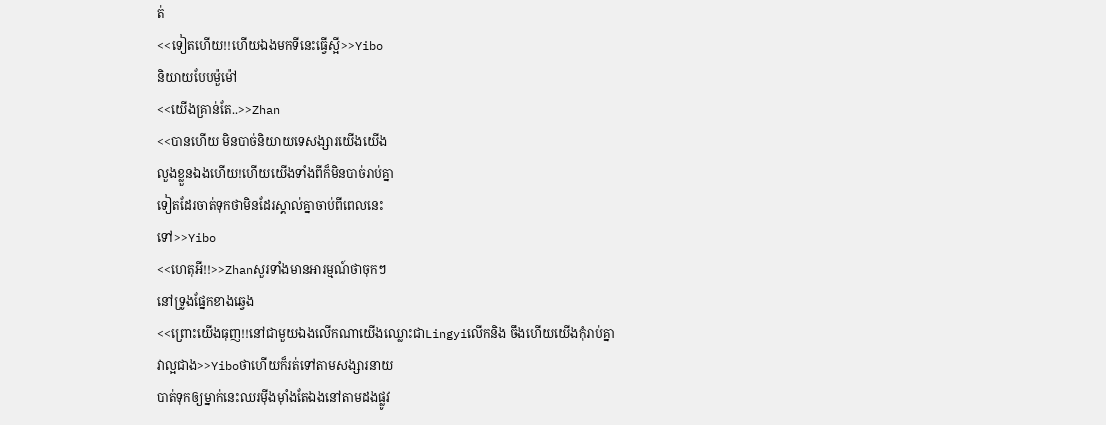ត់
<<ទៀតហើយ!!ហើយឯងមកទីនេះធ្វើស្អី>>Yibo
និយាយបែបម៉ួម៉ៅ
<<យើងគ្រាន់តែ..>>Zhan
<<បានហើយ មិនបាច់និយាយទេសង្សារយើងយើង
លួងខ្លួនឯងហើយ!ហើយយើងទាំងពីក៏មិនបាច់រាប់គ្នា
ទៀតដែរចាត់ទុកថាមិនដែរស្គាល់គ្នាចាប់ពីពេលនេះ
ទៅ>>Yibo
<<ហេតុអី!!>>Zhanសួរទាំងមានអារម្មណ៍ថាចុកៗ
នៅទ្រូងផ្នែកខាងឆ្វេង
<<ព្រោះយើងធុញ!!នៅជាមួយឯងលើកណាយើងឈ្លោះជាLingyiលើកនិង ចឹងហើយយើងកុំរាប់គ្នា
វាល្អជាង>>Yiboថាហើយក៏រត់ទៅតាមសង្សារនាយ
បាត់ទុកឲ្យម្នាក់នេះឈរម៉ីងម៉ាំងតែឯងនៅតាមដងផ្លូវ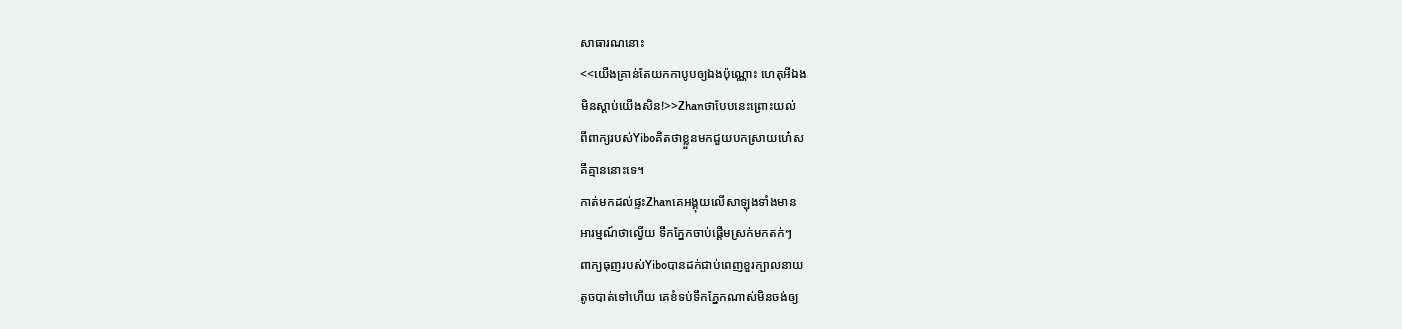សាធារណនោះ
<<យើងគ្រាន់តែយកកាបូបឲ្យឯងប៉ុណ្ណោះ ហេតុអីឯង
មិនស្តាប់យើងសិន!>>Zhanថាបែបនេះព្រោះយល់
ពីពាក្យរបស់Yiboគិតថាខ្លួនមកជួយបកស្រាយហេ៎ស
គឺគ្មាននោះទេ។
កាត់មកដល់ផ្ទះZhanគេអង្គុយលើសាឡុងទាំងមាន
អារម្មណ៍ថាល្វើយ ទឹកភ្នែកចាប់ផ្តើមស្រក់មកតក់ៗ
ពាក្យធុញរបស់Yiboបានដក់ជាប់ពេញខួរក្បាលនាយ
តូចបាត់ទៅហើយ គេខំទប់ទឹកភ្នែកណាស់មិនចង់ឲ្យ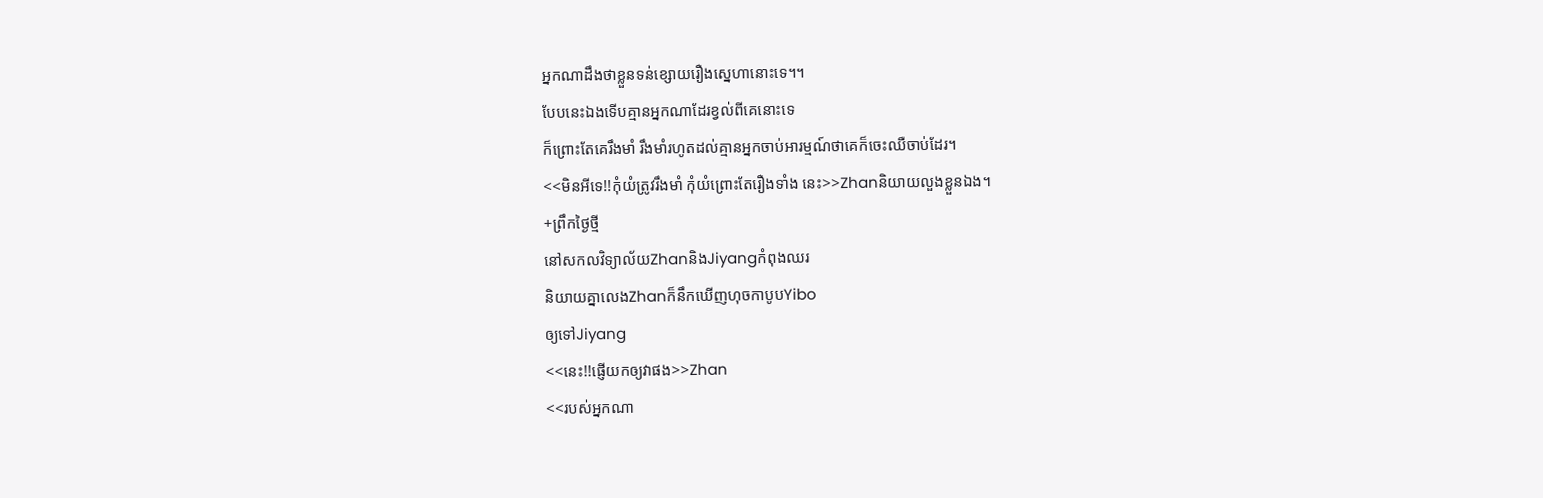អ្នកណាដឹងថាខ្លួនទន់ខ្សោយរឿងស្នេហានោះទេ។។
បែបនេះឯងទើបគ្មានអ្នកណាដែរខ្វល់ពីគេនោះទេ
ក៏ព្រោះតែគេរឹងមាំ រឹងមាំរហូតដល់គ្មានអ្នកចាប់អារម្មណ៍ថាគេក៏ចេះឈឺចាប់ដែរ។
<<មិនអីទេ!!កុំយំត្រូវរឹងមាំ កុំយំព្រោះតែរឿងទាំង នេះ>>Zhanនិយាយលួងខ្លួនឯង។
+ព្រឹកថ្ងៃថ្មី
នៅសកលវិទ្យាល័យZhanនិងJiyangកំពុងឈរ
និយាយគ្នាលេងZhanក៏នឹកឃើញហុចកាបូបYibo
ឲ្យទៅJiyang
<<នេះ!!ផ្ញើយកឲ្យវាផង>>Zhan
<<របស់អ្នកណា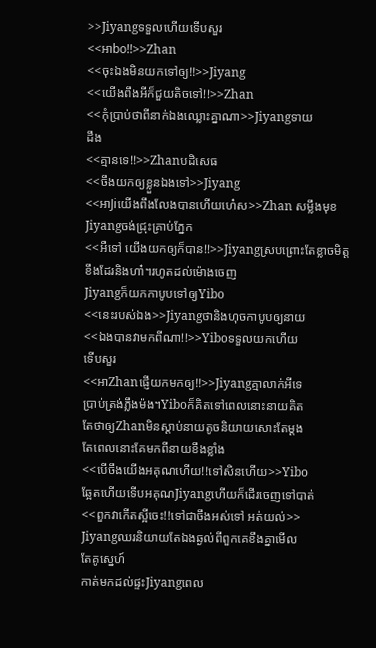>>Jiyangទទួលហើយទើបសួរ
<<អាbo!!>>Zhan
<<ចុះឯងមិនយកទៅឲ្យ!!>>Jiyang
<<យើងពឹងអីក៏ជួយតិចទៅ!!>>Zhan
<<កុំប្រាប់ថាពីនាក់ឯងឈ្លោះគ្នាណា>>Jiyangទាយ
ដឹង
<<គ្មានទេ!!>>Zhanបដិសេធ
<<ចឹងយកឲ្យខ្លួនឯងទៅ>>Jiyang
<<អាJiយើងពឹងលែងបានហើយហេ៎ស>>Zhan សម្លឹងមុខJiyangចង់ជ្រុះគ្រាប់ភ្នែក
<<អឺទៅ យើងយកឲ្យក៏បាន!!>>Jiyangស្របព្រោះតែខ្លាចមិត្តខឹងដែរនិងហា៎។រហូតដល់ម៉ោងចេញ
Jiyangក៏យកកាបូបទៅឲ្យYibo
<<នេះរបស់ឯង>>Jiyangថានិងហុចកាបូបឲ្យនាយ
<<ឯងបានវាមកពីណា!!>>Yiboទទួលយកហើយ
ទើបសួរ
<<អាZhanផ្ញើយកមកឲ្យ!!>>Jiyangគ្មាលាក់អីទេ
ប្រាប់ត្រង់ភ្លឹងម៉ង។Yiboក៏គិតទៅពេលនោះនាយគិត
តែថាឲ្យZhanមិនស្តាប់នាយតូចនិយាយសោះតែម្តង
តែពេលនោះគែមកពីនាយខឹងខ្លាំង
<<បើចឹងយើងអគុណហើយ!!ទៅសិនហើយ>>Yibo
ឆ្អែតហើយទើបអគុណJiyangហើយក៏ដើរចេញទៅបាត់
<<ពួកវាកើតស្អីចេះ!!ទៅជាចឹងអស់ទៅ អត់យល់>>
Jiyangឈរនិយាយតែឯងឆ្ងល់ពីពួកគេខឹងគ្នាមើល
តែគូស្នេហ៍
កាត់មកដល់ផ្ទះJiyangពេល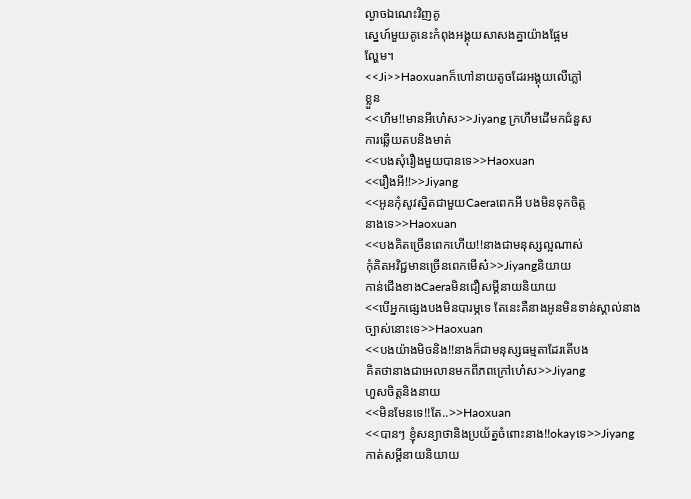ល្ងាចឯណេះវិញគូ
ស្នេហ៍មួយគូនេះកំពុងអង្គុយសាសងគ្នាយ៉ាងផ្អែម
ល្ហែម។
<<Ji>>Haoxuanក៏ហៅនាយតូចដែរអង្គុយលើភ្លៅ
ខ្លួន
<<ហឹម!!មានអីហេ៎ស>>Jiyang ក្រហឹមដើមកជំនួស
ការឆ្លើយតបនិងមាត់
<<បងសុំរឿងមួយបានទេ>>Haoxuan
<<រឿងអី!!>>Jiyang
<<អូនកុំសូវស្និតជាមួយCaeraពេកអី បងមិនទុកចិត្ត
នាងទេ>>Haoxuan
<<បងគិតច្រើនពេកហើយ!!នាងជាមនុស្សល្អណាស់
កុំគិតអវិជ្ជមានច្រើនពេកមើស៎>>Jiyangនិយាយ
កាន់ជើងខាងCaeraមិនជឿសម្តីនាយនិយាយ
<<បើអ្នកផ្សេងបងមិនបារម្ភទេ តែនេះគឺនាងអូនមិនទាន់ស្គាល់នាងច្បាស់នោះទេ>>Haoxuan
<<បងយ៉ាងមិចនិង!!នាងក៏ជាមនុស្សធម្មតាដែរតើបង
គិតថានាងជាអេលានមកពីភពក្រៅហេ៎ស>>Jiyang
ហួសចិត្តនិងនាយ
<<មិនមែនទេ!!តែ..>>Haoxuan
<<បានៗ ខ្ញុំសន្យាថានិងប្រយ័ត្នចំពោះនាង!!okayទេ>>Jiyangកាត់សម្តីនាយនិយាយ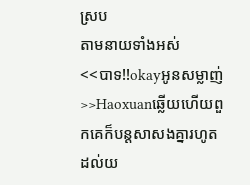ស្រប
តាមនាយទាំងអស់
<<បាទ!!okayអូនសម្លាញ់>>Haoxuanឆ្លើយហើយពួកគេក៏បន្តសាសងគ្នារហូតដល់យ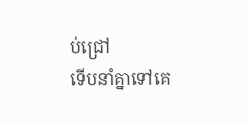ប់ជ្រៅ
ទើបនាំគ្នាទៅគេ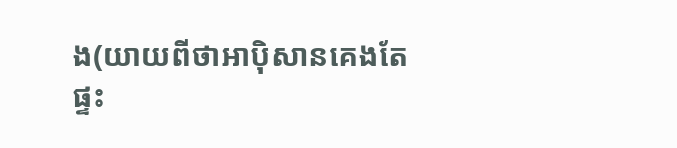ង(យាយពីថាអាប៉ិសានគេងតែ
ផ្ទះ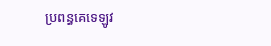ប្រពន្ធគេទេឡូវ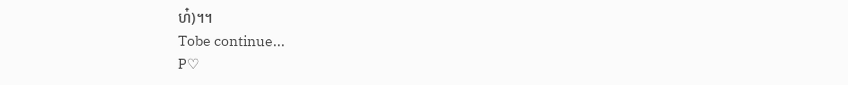ហ៎)។។
Tobe continue...
P♡